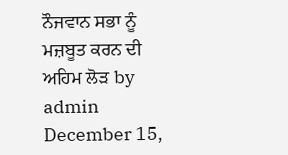ਨੌਜਵਾਨ ਸਭਾ ਨੂੰ ਮਜ਼ਬੂਤ ਕਰਨ ਦੀ ਅਹਿਮ ਲੋੜ by admin December 15,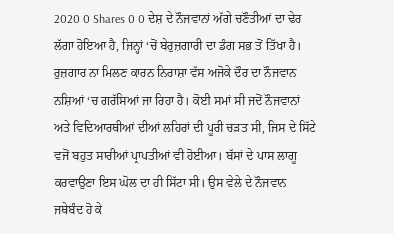2020 0 Shares 0 0 ਦੇਸ਼ ਦੇ ਨੌਜਵਾਨਾਂ ਅੱਗੇ ਚਣੌਤੀਆਂ ਦਾ ਢੇਰ ਲੱਗਾ ਹੋਇਆ ਹੈ, ਜਿਨ੍ਹਾਂ ‘ਚੋਂ ਬੇਰੁਜ਼ਗਾਰੀ ਦਾ ਡੰਗ ਸਭ ਤੋਂ ਤਿੱਖਾ ਹੈ। ਰੁਜ਼ਗਾਰ ਨਾ ਮਿਲਣ ਕਾਰਨ ਨਿਰਾਸ਼ਾ ਵੱਸ ਅਜੋਕੇ ਦੌਰ ਦਾ ਨੌਜਵਾਨ ਨਸ਼ਿਆਂ ‘ਚ ਗਰੱਸਿਆਂ ਜਾ ਰਿਹਾ ਹੈ। ਕੋਈ ਸਮਾਂ ਸੀ ਜਦੋਂ ਨੌਜਵਾਨਾਂ ਅਤੇ ਵਿਦਿਆਰਥੀਆਂ ਦੀਆਂ ਲਹਿਰਾਂ ਦੀ ਪੂਰੀ ਚੜਤ ਸੀ, ਜਿਸ ਦੇ ਸਿੱਟੇ ਵਜੋਂ ਬਹੁਤ ਸਾਰੀਆਂ ਪ੍ਰਾਪਤੀਆਂ ਵੀ ਹੋਈਆ। ਬੱਸਾਂ ਦੇ ਪਾਸ ਲਾਗੂ ਕਰਵਾਉਣਾ ਇਸ ਘੋਲ ਦਾ ਹੀ ਸਿੱਟਾ ਸੀ। ਉਸ ਵੇਲੇ ਦੇ ਨੌਜਵਾਨ ਜਥੇਬੰਦ ਹੋ ਕੇ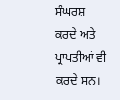ਸੰਘਰਸ਼ ਕਰਦੇ ਅਤੇ ਪ੍ਰਾਪਤੀਆਂ ਵੀ ਕਰਦੇ ਸਨ।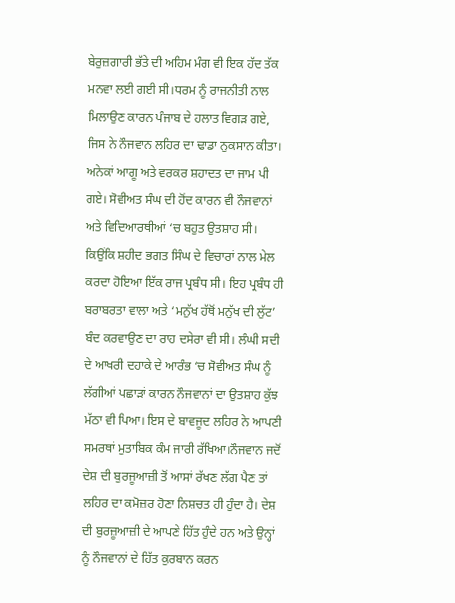ਬੇਰੁਜ਼ਗਾਰੀ ਭੱਤੇ ਦੀ ਅਹਿਮ ਮੰਗ ਵੀ ਇਕ ਹੱਦ ਤੱਕ ਮਨਵਾ ਲਈ ਗਈ ਸੀ।ਧਰਮ ਨੂੰ ਰਾਜਨੀਤੀ ਨਾਲ ਮਿਲਾਉਣ ਕਾਰਨ ਪੰਜਾਬ ਦੇ ਹਲਾਤ ਵਿਗੜ ਗਏ, ਜਿਸ ਨੇ ਨੌਜਵਾਨ ਲਹਿਰ ਦਾ ਢਾਡਾ ਨੁਕਸਾਨ ਕੀਤਾ। ਅਨੇਕਾਂ ਆਗੂ ਅਤੇ ਵਰਕਰ ਸ਼ਹਾਦਤ ਦਾ ਜਾਮ ਪੀ ਗਏ। ਸੋਵੀਅਤ ਸੰਘ ਦੀ ਹੋਂਦ ਕਾਰਨ ਵੀ ਨੌਜਵਾਨਾਂ ਅਤੇ ਵਿਦਿਆਰਥੀਆਂ ‘ਚ ਬਹੁਤ ਉਤਸ਼ਾਹ ਸੀ। ਕਿਉਂਕਿ ਸ਼ਹੀਦ ਭਗਤ ਸਿੰਘ ਦੇ ਵਿਚਾਰਾਂ ਨਾਲ ਮੇਲ ਕਰਦਾ ਹੋਇਆ ਇੱਕ ਰਾਜ ਪ੍ਰਬੰਧ ਸੀ। ਇਹ ਪ੍ਰਬੰਧ ਹੀ ਬਰਾਬਰਤਾ ਵਾਲਾ ਅਤੇ ‘ਮਨੁੱਖ ਹੱਥੋਂ ਮਨੁੱਖ ਦੀ ਲੁੱਟ’ ਬੰਦ ਕਰਵਾਉਣ ਦਾ ਰਾਹ ਦਸੇਰਾ ਵੀ ਸੀ। ਲੰਘੀ ਸਦੀ ਦੇ ਆਖਰੀ ਦਹਾਕੇ ਦੇ ਆਰੰਭ ‘ਚ ਸੋਵੀਅਤ ਸੰਘ ਨੂੰ ਲੱਗੀਆਂ ਪਛਾੜਾਂ ਕਾਰਨ ਨੌਜਵਾਨਾਂ ਦਾ ਉਤਸ਼ਾਹ ਕੁੱਝ ਮੱਠਾ ਵੀ ਪਿਆ। ਇਸ ਦੇ ਬਾਵਜੂਦ ਲਹਿਰ ਨੇ ਆਪਣੀ ਸਮਰਥਾਂ ਮੁਤਾਬਿਕ ਕੰਮ ਜਾਰੀ ਰੱਖਿਆ।ਨੌਜਵਾਨ ਜਦੋਂ ਦੇਸ਼ ਦੀ ਬੁਰਜੂਆਜ਼ੀ ਤੋਂ ਆਸਾਂ ਰੱਖਣ ਲੱਗ ਪੈਣ ਤਾਂ ਲਹਿਰ ਦਾ ਕਮੋਜ਼ਰ ਹੋਣਾ ਨਿਸ਼ਚਤ ਹੀ ਹੁੰਦਾ ਹੈ। ਦੇਸ਼ ਦੀ ਬੁਰਜ਼ੂਆਜ਼ੀ ਦੇ ਆਪਣੇ ਹਿੱਤ ਹੁੰਦੇ ਹਨ ਅਤੇ ਉਨ੍ਹਾਂ ਨੂੰ ਨੌਜਵਾਨਾਂ ਦੇ ਹਿੱਤ ਕੁਰਬਾਨ ਕਰਨ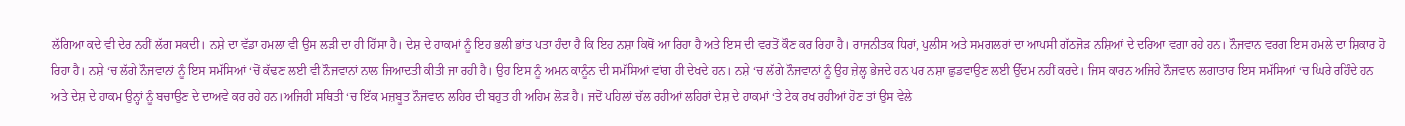ਲੱਗਿਆ ਕਦੇ ਵੀ ਦੇਰ ਨਹੀਂ ਲੱਗ ਸਕਦੀ। ਨਸ਼ੇ ਦਾ ਵੱਡਾ ਹਮਲਾ ਵੀ ਉਸ ਲੜੀ ਦਾ ਹੀ ਹਿੱਸਾ ਹੈ। ਦੇਸ਼ ਦੇ ਹਾਕਮਾਂ ਨੂੰ ਇਹ ਭਲੀ ਭਾਂਤ ਪਤਾ ਹੰਦਾ ਹੈ ਕਿ ਇਹ ਨਸ਼ਾ ਕਿਥੋਂ ਆ ਰਿਹਾ ਹੈ ਅਤੇ ਇਸ ਦੀ ਵਰਤੋਂ ਕੌਣ ਕਰ ਰਿਹਾ ਹੈ। ਰਾਜਨੀਤਕ ਧਿਰਾਂ, ਪੁਲੀਸ ਅਤੇ ਸਮਗਲਰਾਂ ਦਾ ਆਪਸੀ ਗੱਠਜੋੜ ਨਸ਼ਿਆਂ ਦੇ ਦਰਿਆ ਵਗਾ ਰਹੇ ਹਨ। ਨੌਜਵਾਨ ਵਰਗ ਇਸ ਹਮਲੇ ਦਾ ਸ਼ਿਕਾਰ ਹੋ ਰਿਹਾ ਹੈ। ਨਸ਼ੇ ‘ਚ ਲੱਗੇ ਨੌਜਵਾਨਾਂ ਨੂੰ ਇਸ ਸਮੱਸਿਆਂ ‘ਚੋਂ ਕੱਢਣ ਲਈ ਵੀ ਨੌਜਵਾਨਾਂ ਨਾਲ ਜਿਆਦਤੀ ਕੀਤੀ ਜਾ ਰਹੀ ਹੈ। ਉਹ ਇਸ ਨੂੰ ਅਮਨ ਕਾਨੂੰਨ ਦੀ ਸਮੱਸਿਆਂ ਵਾਂਗ ਹੀ ਦੇਖਦੇ ਹਨ। ਨਸ਼ੇ ‘ਚ ਲੱਗੇ ਨੌਜਵਾਨਾਂ ਨੂੰ ਉਹ ਜ਼ੇਲ੍ਹ ਭੇਜਦੇ ਹਨ ਪਰ ਨਸ਼ਾ ਛੁਡਵਾਉਣ ਲਈ ਉੱਦਮ ਨਹੀਂ ਕਰਦੇ। ਜਿਸ ਕਾਰਨ ਅਜਿਹੇ ਨੌਜਵਾਨ ਲਗਾਤਾਰ ਇਸ ਸਮੱਸਿਆਂ ‘ਚ ਘਿਰੇ ਰਹਿੰਦੇ ਹਨ ਅਤੇ ਦੇਸ਼ ਦੇ ਹਾਕਮ ਉਨ੍ਹਾਂ ਨੂੰ ਬਚਾਉਣ ਦੇ ਦਾਅਵੇ ਕਰ ਰਹੇ ਹਨ।ਅਜਿਹੀ ਸਥਿਤੀ ‘ਚ ਇੱਕ ਮਜ਼ਬੂਤ ਨੌਜਵਾਨ ਲਹਿਰ ਦੀ ਬਹੁਤ ਹੀ ਅਹਿਮ ਲੋੜ ਹੈ। ਜਦੋਂ ਪਹਿਲਾਂ ਚੱਲ ਰਹੀਆਂ ਲਹਿਰਾਂ ਦੇਸ਼ ਦੇ ਹਾਕਮਾਂ ‘ਤੇ ਟੇਕ ਰਖ ਰਹੀਆਂ ਹੋਣ ਤਾਂ ਉਸ ਵੇਲੇ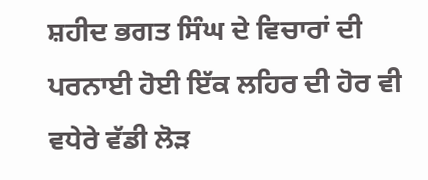ਸ਼ਹੀਦ ਭਗਤ ਸਿੰਘ ਦੇ ਵਿਚਾਰਾਂ ਦੀ ਪਰਨਾਈ ਹੋਈ ਇੱਕ ਲਹਿਰ ਦੀ ਹੋਰ ਵੀ ਵਧੇਰੇ ਵੱਡੀ ਲੋੜ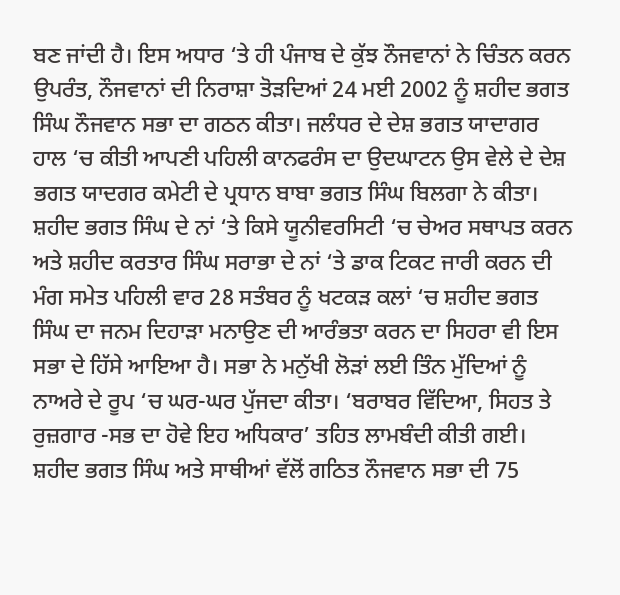ਬਣ ਜਾਂਦੀ ਹੈ। ਇਸ ਅਧਾਰ ‘ਤੇ ਹੀ ਪੰਜਾਬ ਦੇ ਕੁੱਝ ਨੌਜਵਾਨਾਂ ਨੇ ਚਿੰਤਨ ਕਰਨ ਉਪਰੰਤ, ਨੌਜਵਾਨਾਂ ਦੀ ਨਿਰਾਸ਼ਾ ਤੋੜਦਿਆਂ 24 ਮਈ 2002 ਨੂੰ ਸ਼ਹੀਦ ਭਗਤ ਸਿੰਘ ਨੌਜਵਾਨ ਸਭਾ ਦਾ ਗਠਨ ਕੀਤਾ। ਜਲੰਧਰ ਦੇ ਦੇਸ਼ ਭਗਤ ਯਾਦਾਗਰ ਹਾਲ ‘ਚ ਕੀਤੀ ਆਪਣੀ ਪਹਿਲੀ ਕਾਨਫਰੰਸ ਦਾ ਉਦਘਾਟਨ ਉਸ ਵੇਲੇ ਦੇ ਦੇਸ਼ ਭਗਤ ਯਾਦਗਰ ਕਮੇਟੀ ਦੇ ਪ੍ਰਧਾਨ ਬਾਬਾ ਭਗਤ ਸਿੰਘ ਬਿਲਗਾ ਨੇ ਕੀਤਾ। ਸ਼ਹੀਦ ਭਗਤ ਸਿੰਘ ਦੇ ਨਾਂ ‘ਤੇ ਕਿਸੇ ਯੂਨੀਵਰਸਿਟੀ ‘ਚ ਚੇਅਰ ਸਥਾਪਤ ਕਰਨ ਅਤੇ ਸ਼ਹੀਦ ਕਰਤਾਰ ਸਿੰਘ ਸਰਾਭਾ ਦੇ ਨਾਂ ‘ਤੇ ਡਾਕ ਟਿਕਟ ਜਾਰੀ ਕਰਨ ਦੀ ਮੰਗ ਸਮੇਤ ਪਹਿਲੀ ਵਾਰ 28 ਸਤੰਬਰ ਨੂੰ ਖਟਕੜ ਕਲਾਂ ‘ਚ ਸ਼ਹੀਦ ਭਗਤ ਸਿੰਘ ਦਾ ਜਨਮ ਦਿਹਾੜਾ ਮਨਾਉਣ ਦੀ ਆਰੰਭਤਾ ਕਰਨ ਦਾ ਸਿਹਰਾ ਵੀ ਇਸ ਸਭਾ ਦੇ ਹਿੱਸੇ ਆਇਆ ਹੈ। ਸਭਾ ਨੇ ਮਨੁੱਖੀ ਲੋੜਾਂ ਲਈ ਤਿੰਨ ਮੁੱਦਿਆਂ ਨੂੰ ਨਾਅਰੇ ਦੇ ਰੂਪ ‘ਚ ਘਰ-ਘਰ ਪੁੱਜਦਾ ਕੀਤਾ। ‘ਬਰਾਬਰ ਵਿੱਦਿਆ, ਸਿਹਤ ਤੇ ਰੁਜ਼ਗਾਰ -ਸਭ ਦਾ ਹੋਵੇ ਇਹ ਅਧਿਕਾਰ’ ਤਹਿਤ ਲਾਮਬੰਦੀ ਕੀਤੀ ਗਈ। ਸ਼ਹੀਦ ਭਗਤ ਸਿੰਘ ਅਤੇ ਸਾਥੀਆਂ ਵੱਲੋਂ ਗਠਿਤ ਨੌਜਵਾਨ ਸਭਾ ਦੀ 75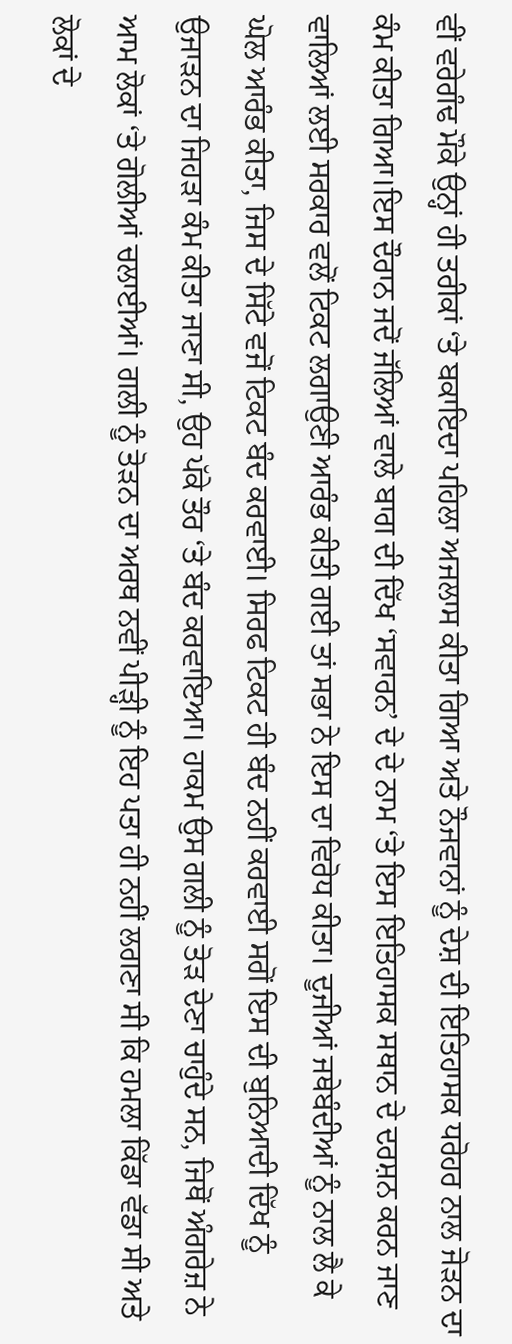ਵੀਂ ਵਰੇਗੰਢ ਮੌਕੇ ਉਨ੍ਹਾਂ ਹੀ ਤਰੀਕਾਂ ‘ਤੇ ਬਕਾਇਦਾ ਪਹਿਲਾ ਅਜਲਾਸ ਕੀਤਾ ਗਿਆ ਅਤੇ ਨੌਜਵਾਨਾਂ ਨੂੰ ਦੇਸ਼ ਦੀ ਇਤਿਹਾਸਕ ਧਰੋਹਰ ਨਾਲ ਜੋੜਨ ਦਾ ਕੰਮ ਕੀਤਾ ਗਿਆ।ਇਸ ਦੌਰਾਨ ਜਦੋਂ ਜੱਲਿਆਂ ਵਾਲੇ ਬਾਗ ਦੀ ਦਿੱਖ ‘ਸਵਾਰਨ’ ਦੇ ਦੇ ਨਾਮ ‘ਤੇ ਇਸ ਇਤਿਹਾਸਕ ਸਥਾਨ ਦੇ ਦਰਸ਼ਨ ਕਰਨ ਜਾਣ ਵਾਲਿਆਂ ਲਈ ਸਰਕਾਰ ਵਲੋਂ ਟਿਕਟ ਲਗਾਉਣੀ ਆਰੰਭ ਕੀਤੀ ਗਈ ਤਾਂ ਸਭਾ ਨੇ ਇਸ ਦਾ ਵਿਰੋਧ ਕੀਤਾ। ਦੂਜੀਆਂ ਜਥੇਬੰਦੀਆਂ ਨੂੰ ਨਾਲ ਲੈ ਕੇ ਘੋਲ ਆਰੰਭ ਕੀਤਾ, ਜਿਸ ਦੇ ਸਿੱਟੇ ਵਜੋਂ ਟਿਕਟ ਬੰਦ ਕਰਵਾਈ। ਸਿਰਫ ਟਿਕਟ ਹੀ ਬੰਦ ਨਹੀਂ ਕਰਵਾਈ ਸਗੋਂ ਇਸ ਦੀ ਬੁਨਿਆਦੀ ਦਿੱਖ ਨੂੰ ਉਜਾੜਨ ਦਾ ਜਿਹੜਾ ਕੰਮ ਕੀਤਾ ਜਾਣਾ ਸੀ, ਉਹ ਪੱਕੇ ਤੌਰ ‘ਤੇ ਬੰਦ ਕਰਵਾਇਆ। ਹਾਕਮ ਉਸ ਗਲੀ ਨੂੰ ਤੋੜ ਦੇਣਾ ਚਾਹੁੰਦੇ ਸਨ, ਜਿਥੋਂ ਅੰਗਰੇਜ਼ ਨੇ ਆਮ ਲੋਕਾਂ ‘ਤੇ ਗੋਲੀਆਂ ਚਲਾਈਆਂ। ਗਲੀ ਨੂੰ ਤੋੜਨ ਦਾ ਅਰਥ ਨਵੀਂ ਪੀੜ੍ਹੀ ਨੂੰ ਇਹ ਪਤਾ ਹੀ ਨਹੀਂ ਲਗਣਾ ਸੀ ਕਿ ਹਮਲਾ ਕਿੱਡਾ ਵੱਡਾ ਸੀ ਅਤੇ ਲੋਕਾਂ ਦੇ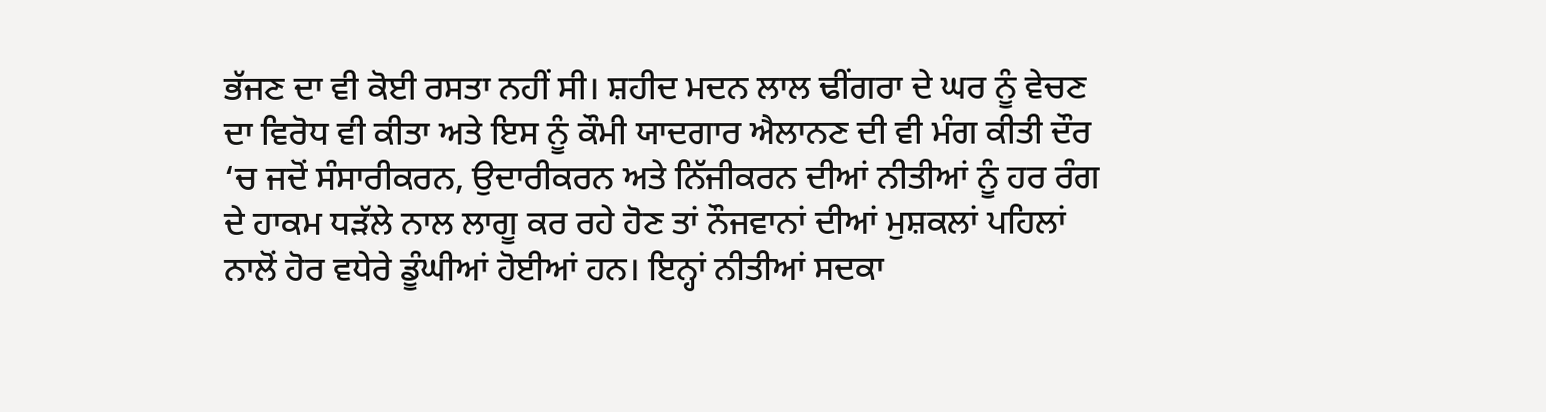ਭੱਜਣ ਦਾ ਵੀ ਕੋਈ ਰਸਤਾ ਨਹੀਂ ਸੀ। ਸ਼ਹੀਦ ਮਦਨ ਲਾਲ ਢੀਂਗਰਾ ਦੇ ਘਰ ਨੂੰ ਵੇਚਣ ਦਾ ਵਿਰੋਧ ਵੀ ਕੀਤਾ ਅਤੇ ਇਸ ਨੂੰ ਕੌਮੀ ਯਾਦਗਾਰ ਐਲਾਨਣ ਦੀ ਵੀ ਮੰਗ ਕੀਤੀ ਦੌਰ ‘ਚ ਜਦੋਂ ਸੰਸਾਰੀਕਰਨ, ਉਦਾਰੀਕਰਨ ਅਤੇ ਨਿੱਜੀਕਰਨ ਦੀਆਂ ਨੀਤੀਆਂ ਨੂੰ ਹਰ ਰੰਗ ਦੇ ਹਾਕਮ ਧੜੱਲੇ ਨਾਲ ਲਾਗੂ ਕਰ ਰਹੇ ਹੋਣ ਤਾਂ ਨੌਜਵਾਨਾਂ ਦੀਆਂ ਮੁਸ਼ਕਲਾਂ ਪਹਿਲਾਂ ਨਾਲੋਂ ਹੋਰ ਵਧੇਰੇ ਡੂੰਘੀਆਂ ਹੋਈਆਂ ਹਨ। ਇਨ੍ਹਾਂ ਨੀਤੀਆਂ ਸਦਕਾ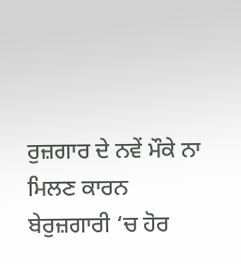ਰੁਜ਼ਗਾਰ ਦੇ ਨਵੇਂ ਮੌਕੇ ਨਾ ਮਿਲਣ ਕਾਰਨ ਬੇਰੁਜ਼ਗਾਰੀ ‘ਚ ਹੋਰ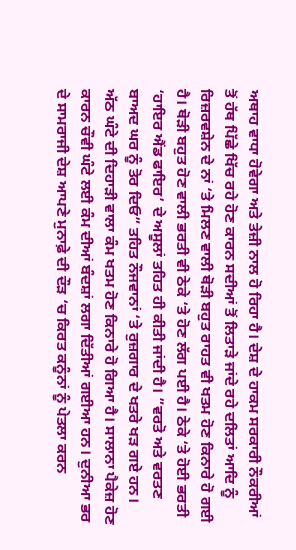ਅਥਾਹ ਵਾਧਾ ਹੋਵੇਗਾ ਅਤੇ ਤੇਜ਼ੀ ਨਾਲ ਹੋ ਰਿਹਾ ਹੈ। ਦੇਸ਼ ਦੇ ਹਾਕਮ ਸਰਕਾਰੀ ਨੌਕਰੀਆਂ ਤੋਂ ਹੱਥ ਪਿੱਛੇ ਖਿੱਚ ਰਹੇ ਹੋਣ ਕਾਰਨ ਸਦੀਆਂ ਤੋਂ ਲਿਤਾੜੇ ਜਾਂਦੇ ਰਹੇ ਦਲਿਤਾਂ ਆਦਿ ਨੂੰ ਰਿਜ਼ਰਵਸ਼ੇਨ ਦੇ ਨਾਂ ‘ਤੇ ਮਿਲਣ ਵਾਲੀ ਥੋੜੀ ਬਹੁਤ ਰਾਹਤ ਵੀ ਖਤਮ ਹੋਣ ਕਿਨਾਰੇ ਹੋ ਗਈ ਹੈ। ਥੋੜੀ ਬਹੁਤ ਹੋਣ ਵਾਲੀ ਭਰਤੀ ਵੀ ਠੇਕੇ ‘ਤੇ ਹੋਣ ਲੱਗ ਪਈ ਹੈ। ਠੇਕੇ ‘ਤੇ ਹੋਈ ਭਰਤੀ ‘ਹਾਇਰ ਐਂਡ ਫਾਇਰ’ ਦੇ ਅਸੂਲਾਂ ਤਹਿਤ ਹੀ ਕੀਤੀ ਜਾਂਦੀ ਹੈ। ”ਵਰਤੋ ਅਤੇ ਵਰਤਣ ਬਾਅਦ ਘਰ ਨੂੰ ਤੋਰ ਦਿਓ” ਤਹਿਤ ਨੌਜਵਾਨਾਂ ‘ਤੇ ਰੁਜ਼ਗਾਰ ਦੇ ਖਤਰੇ ਖੜ ਗਏ ਹਨ। ਅੱਠ ਘੰਟੇ ਦੀ ਦਿਹਾੜੀ ਵਾਲਾ ਕੰਮ ਖਤਮ ਹੋਣ ਕਿਨਾਰੇ ਹੋ ਗਿਆ ਹੈ। ਸਾਲਾਨਾ ਪੈਕੇਜ਼ ਹੋਣ ਕਾਰਨ ਚੌਵੀ ਘੰਟੇ ਲਈ ਕੰਮ ਦੀਆਂ ਬੰਦਸ਼ਾਂ ਲਗਾ ਦਿੱਤੀਆਂ ਗਈਆ ਹਨ। ਦੁਨੀਆ ਭਰ ਦੇ ਸਾਮਰਾਜੀ ਦੇਸ਼ ਆਪਣੇ ਮੁਨਾਫ਼ੇ ਦੀ ਦੌੜ ‘ਚ ਕਿਰਤ ਕਨੂੰਨਾਂ ਨੂੰ ਪੇਤਲਾ ਕਰਨ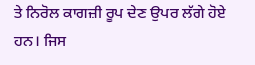ਤੇ ਨਿਰੋਲ ਕਾਗਜ਼ੀ ਰੂਪ ਦੇਣ ਉਪਰ ਲੱਗੇ ਹੋਏ ਹਨ। ਜਿਸ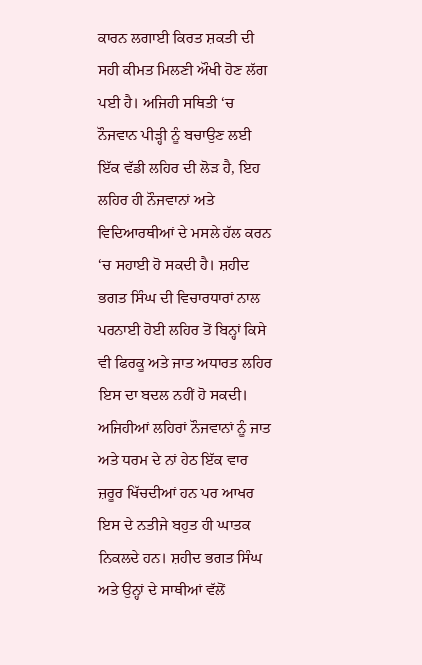ਕਾਰਨ ਲਗਾਈ ਕਿਰਤ ਸ਼ਕਤੀ ਦੀ ਸਹੀ ਕੀਮਤ ਮਿਲਣੀ ਔਖੀ ਹੋਣ ਲੱਗ ਪਈ ਹੈ। ਅਜਿਹੀ ਸਥਿਤੀ ‘ਚ ਨੌਜਵਾਨ ਪੀੜ੍ਹੀ ਨੂੰ ਬਚਾਉਣ ਲਈ ਇੱਕ ਵੱਡੀ ਲਹਿਰ ਦੀ ਲੋੜ ਹੈ, ਇਹ ਲਹਿਰ ਹੀ ਨੌਜਵਾਨਾਂ ਅਤੇ ਵਿਦਿਆਰਥੀਆਂ ਦੇ ਮਸਲੇ ਹੱਲ ਕਰਨ ‘ਚ ਸਹਾਈ ਹੋ ਸਕਦੀ ਹੈ। ਸ਼ਹੀਦ ਭਗਤ ਸਿੰਘ ਦੀ ਵਿਚਾਰਧਾਰਾਂ ਨਾਲ ਪਰਨਾਈ ਹੋਈ ਲਹਿਰ ਤੋਂ ਬਿਨ੍ਹਾਂ ਕਿਸੇ ਵੀ ਫਿਰਕੂ ਅਤੇ ਜਾਤ ਅਧਾਰਤ ਲਹਿਰ ਇਸ ਦਾ ਬਦਲ ਨਹੀਂ ਹੋ ਸਕਦੀ। ਅਜਿਹੀਆਂ ਲਹਿਰਾਂ ਨੌਜਵਾਨਾਂ ਨੂੰ ਜਾਤ ਅਤੇ ਧਰਮ ਦੇ ਨਾਂ ਹੇਠ ਇੱਕ ਵਾਰ ਜ਼ਰੂਰ ਖਿੱਚਦੀਆਂ ਹਨ ਪਰ ਆਖਰ ਇਸ ਦੇ ਨਤੀਜੇ ਬਹੁਤ ਹੀ ਘਾਤਕ ਨਿਕਲਦੇ ਹਨ। ਸ਼ਹੀਦ ਭਗਤ ਸਿੰਘ ਅਤੇ ਉਨ੍ਹਾਂ ਦੇ ਸਾਥੀਆਂ ਵੱਲੋਂ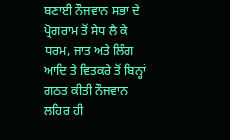ਬਣਾਈ ਨੌਜਵਾਨ ਸਭਾ ਦੇ ਪ੍ਰੋਗਰਾਮ ਤੋਂ ਸੇਧ ਲੈ ਕੇ ਧਰਮ, ਜਾਤ ਅਤੇ ਲਿੰਗ ਆਦਿ ਤੇ ਵਿਤਕਰੇ ਤੋਂ ਬਿਨ੍ਹਾਂ ਗਠਤ ਕੀਤੀ ਨੌਜਵਾਨ ਲਹਿਰ ਹੀ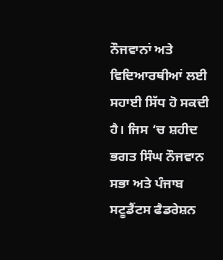ਨੌਜਵਾਨਾਂ ਅਤੇ ਵਿਦਿਆਰਥੀਆਂ ਲਈ ਸਹਾਈ ਸਿੱਧ ਹੋ ਸਕਦੀ ਹੈ। ਜਿਸ ‘ਚ ਸ਼ਹੀਦ ਭਗਤ ਸਿੰਘ ਨੌਜਵਾਨ ਸਭਾ ਅਤੇ ਪੰਜਾਬ ਸਟੂਡੈਂਟਸ ਫੈਡਰੇਸ਼ਨ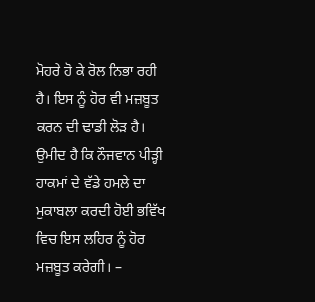ਮੋਹਰੇ ਹੋ ਕੇ ਰੋਲ ਨਿਭਾ ਰਹੀ ਹੈ। ਇਸ ਨੂੰ ਹੋਰ ਵੀ ਮਜ਼ਬੂਤ ਕਰਨ ਦੀ ਢਾਡੀ ਲੋੜ ਹੈ। ਉਮੀਦ ਹੈ ਕਿ ਨੌਜਵਾਨ ਪੀੜ੍ਹੀ ਹਾਕਮਾਂ ਦੇ ਵੱਡੇ ਹਮਲੇ ਦਾ ਮੁਕਾਬਲਾ ਕਰਦੀ ਹੋਈ ਭਵਿੱਖ ਵਿਚ ਇਸ ਲਹਿਰ ਨੂੰ ਹੋਰ ਮਜ਼ਬੂਤ ਕਰੇਗੀ। –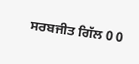ਸਰਬਜੀਤ ਗਿੱਲ 0 0